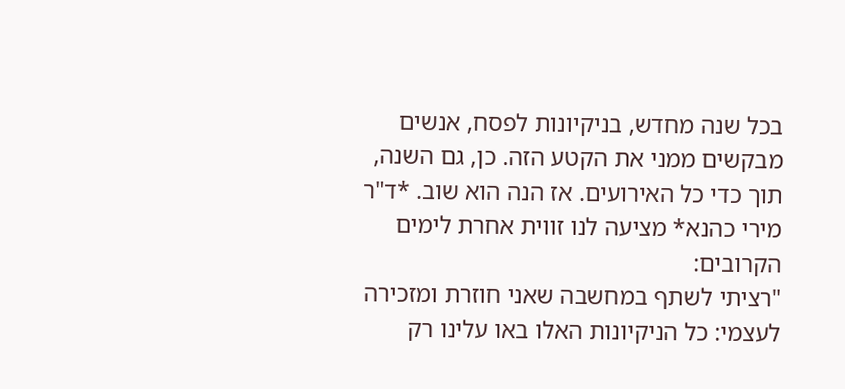בכל שנה מחדש, בניקיונות לפסח, אנשים מבקשים ממני את הקטע הזה. כן, גם השנה, תוך כדי כל האירועים. אז הנה הוא שוב. *ד"ר מירי כהנא* מציעה לנו זווית אחרת לימים הקרובים:
"רציתי לשתף במחשבה שאני חוזרת ומזכירה לעצמי: כל הניקיונות האלו באו עלינו רק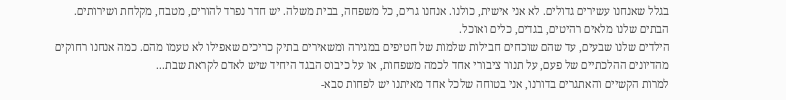בגלל שאנחנו עשירים גדולים. לא אני אישית, כולנו. אנחנו גרים, כל משפחה, בבית משלה. יש חדר נפרד להורים, מטבח, מקלחת ושירותים. הבתים שלנו מלאים רהיטים, בגדים, כלים ואוכל.
הילדים שלנו שבעים, עד שהם שוכחים חבילות שלמות של חטיפים במגירה ומשאירים בתיק כריכים שאפילו לא טעמו מהם. כמה אנחנו רחוקים מהדיונים ההלכתיים של פעם, על תנור ציבורי אחד לכמה משפחות, או על כיבוס הבגד היחיד שיש לאדם לקראת שבת...
למרות הקשיים והאתגרים בדורנו, אני בטוחה שלכל אחד מאיתנו יש לפחות סבא-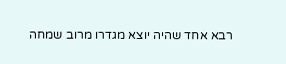רבא אחד שהיה יוצא מגדרו מרוב שמחה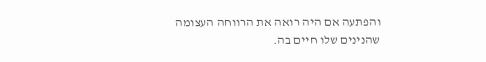והפתעה אם היה רואה את הרווחה העצומה שהנינים שלו חיים בה.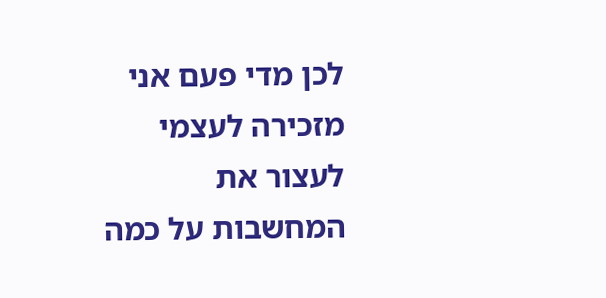לכן מדי פעם אני מזכירה לעצמי לעצור את המחשבות על כמה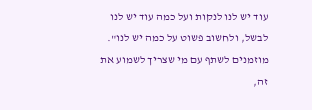עוד יש לנו לנקות ועל כמה עוד יש לנו לבשל, ולחשוב פשוט על כמה יש לנו".
מוזמנים לשתף עם מי שצריך לשמוע את זה,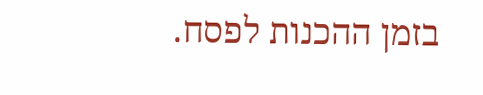בזמן ההכנות לפסח.